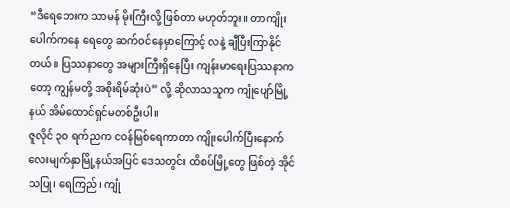“ဒီရေဘေးက သာမန် မိုးကြီးလို့ ဖြစ်တာ မဟုတ်ဘူး။ တာကျိုးပေါက်ကနေ ရေတွေ ဆက်ဝင်နေမှာကြောင့် လနဲ့ ချီပြီးကြာနိုင်တယ်။ ပြဿနာတွေ အများကြီးရှိနေပြီး ကျန်းမာရေးပြဿနာကတော့ ကျွန်မတို့ အစိုးရိမ်ဆုံးပဲ” လို့ ဆိုလာသသူက ကျုံပျော်မြို့နယ် အိမ်ထောင်ရှင်မတစ်ဦးပါ။
ဇူလိုင် ၃၀ ရက်ညက ငဝန်မြစ်ရေကာတာ ကျိုးပေါက်ပြီးနောက် လေးမျက်နှာမြို့နယ်အပြင် ဒေသတွင်း ထိစပ်မြို့တွေ ဖြစ်တဲ့ အိုင်သပြု၊ ရေကြည်၊ ကျုံ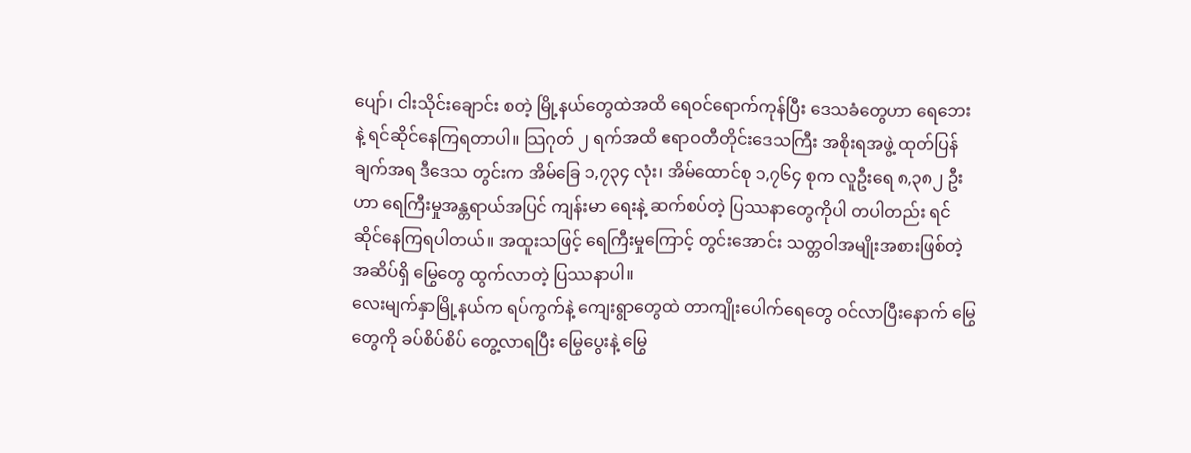ပျော်၊ ငါးသိုင်းချောင်း စတဲ့ မြို့နယ်တွေထဲအထိ ရေဝင်ရောက်ကုန်ပြီး ဒေသခံတွေဟာ ရေဘေးနဲ့ ရင်ဆိုင်နေကြရတာပါ။ သြဂုတ် ၂ ရက်အထိ ဧရာဝတီတိုင်းဒေသကြီး အစိုးရအဖွဲ့ ထုတ်ပြန်ချက်အရ ဒီဒေသ တွင်းက အိမ်ခြေ ၁,၇၃၄ လုံး၊ အိမ်ထောင်စု ၁,၇၆၄ စုက လူဦးရေ ၈,၃၈၂ ဦးဟာ ရေကြီးမှုအန္တရာယ်အပြင် ကျန်းမာ ရေးနဲ့ ဆက်စပ်တဲ့ ပြဿနာတွေကိုပါ တပါတည်း ရင်ဆိုင်နေကြရပါတယ်။ အထူးသဖြင့် ရေကြီးမှုကြောင့် တွင်းအောင်း သတ္တဝါအမျိုးအစားဖြစ်တဲ့ အဆိပ်ရှိ မြွေတွေ ထွက်လာတဲ့ ပြဿနာပါ။
လေးမျက်နှာမြို့နယ်က ရပ်ကွက်နဲ့ ကျေးရွာတွေထဲ တာကျိုးပေါက်ရေတွေ ဝင်လာပြီးနောက် မြွေတွေကို ခပ်စိပ်စိပ် တွေ့လာရပြီး မြွေပွေးနဲ့ မြွေ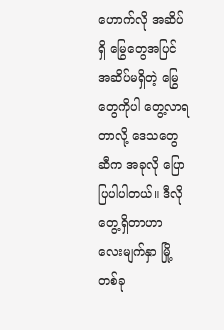ဟောက်လို အဆိပ်ရှိ မြွေတွေအပြင် အဆိပ်မရှိတဲ့ မြွေတွေကိုပါ တွေ့လာရတာလို့ ဒေသတွေဆီက အခုလို ပြောပြပါပါတယ်။ ဒီလို တွေ့ရှိတာဟာ လေးမျက်နှာ မြို့တစ်ခု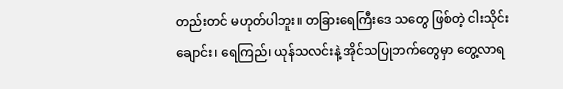တည်းတင် မဟုတ်ပါဘူး။ တခြားရေကြီးဒေ သတွေ ဖြစ်တဲ့ ငါးသိုင်းချောင်း၊ ရေကြည်၊ ယုန်သလင်းနဲ့ အိုင်သပြုဘက်တွေမှာ တွေ့လာရ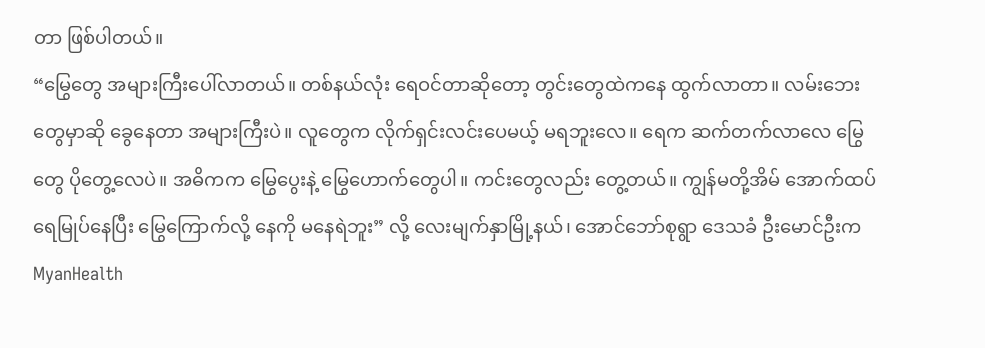တာ ဖြစ်ပါတယ်။
“မြွေတွေ အများကြီးပေါ်လာတယ်။ တစ်နယ်လုံး ရေဝင်တာဆိုတော့ တွင်းတွေထဲကနေ ထွက်လာတာ။ လမ်းဘေးတွေမှာဆို ခွေနေတာ အများကြီးပဲ။ လူတွေက လိုက်ရှင်းလင်းပေမယ့် မရဘူးလေ။ ရေက ဆက်တက်လာလေ မြွေတွေ ပိုတွေ့လေပဲ။ အဓိကက မြွေပွေးနဲ့ မြွေဟောက်တွေပါ။ ကင်းတွေလည်း တွေ့တယ်။ ကျွန်မတို့အိမ် အောက်ထပ် ရေမြုပ်နေပြီး မြွေကြောက်လို့ နေကို မနေရဲဘူး” လို့ လေးမျက်နှာမြို့နယ်၊ အောင်ဘော်စုရွာ ဒေသခံ ဦးမောင်ဦးက MyanHealth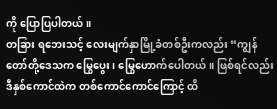ကို ပြောပြပါတယ်။
တခြား ရဘေးသင့် လေးမျက်နှာမြို့ခံတစ်ဦးကလည်း “ကျွန်တော်တို့ဒေသက မြွေပွေး၊ မြွေဟောက်ပေါတယ်။ ဖြစ်ရင်လည်း ဒီနှစ်ကောင်ထဲက တစ်ကောင်ကောင်ကြောင့် ထိ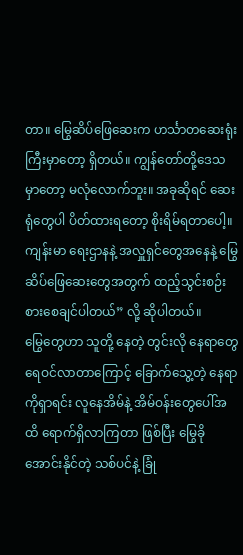တာ။ မြွေဆိပ်ဖြေဆေးက ဟင်္သာတဆေးရုံးကြီးမှာတော့ ရှိတယ်။ ကျွန်တော်တို့ဒေသမှာတော့ မလုံလောက်ဘူး။ အခုဆိုရင် ဆေးရုံတွေပါ ပိတ်ထားရတော့ စိုးရိမ်ရတာပေါ့။ ကျန်းမာ ရေးဌာနနဲ့ အလှူရှင်တွေအနေနဲ့ မြွေဆိပ်ဖြေဆေးတွေအတွက် ထည့်သွင်းစဉ်းစားစေချင်ပါတယ်” လို့ ဆိုပါတယ်။
မြွေတွေဟာ သူတို့ နေတဲ့ တွင်းလို နေရာတွေ ရေဝင်လာတာကြောင့် ခြောက်သွေ့တဲ့ နေရာကိုရှာရင်း လူနေအိမ်နဲ့ အိမ်ဝန်းတွေပေါ်အထိ ရောက်ရှိလာကြတာ ဖြစ်ပြီး မြွေခိုအောင်းနိုင်တဲ့ သစ်ပင်နဲ့ ခြုံ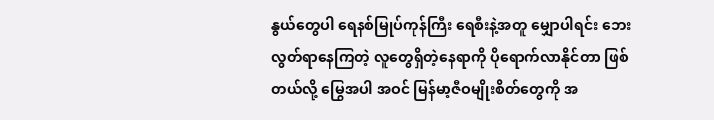နွယ်တွေပါ ရေနစ်မြုပ်ကုန်ကြီး ရေစီးနဲ့အတူ မျှောပါရင်း ဘေးလွတ်ရာနေကြတဲ့ လူတွေရှိတဲ့နေရာကို ပိုရောက်လာနိုင်တာ ဖြစ်တယ်လို့ မြွေအပါ အဝင် မြန်မာ့ဇီဝမျိုးစိတ်တွေကို အ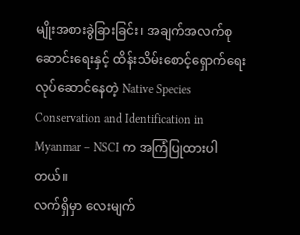မျိုးအစားခွဲခြားခြင်း၊ အချက်အလက်စုဆောင်းရေးနှင့် ထိန်းသိမ်းစောင့်ရှောက်ရေး လုပ်ဆောင်နေတဲ့ Native Species Conservation and Identification in Myanmar – NSCI က အကြံပြုထားပါတယ်။
လက်ရှိမှာ လေးမျက်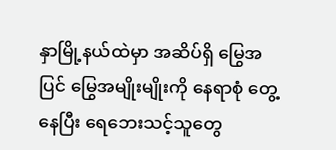နှာမြို့နယ်ထဲမှာ အဆိပ်ရှိ မြွေအပြင် မြွေအမျိုးမျိုးကို နေရာစုံ တွေ့နေပြီး ရေဘေးသင့်သူတွေ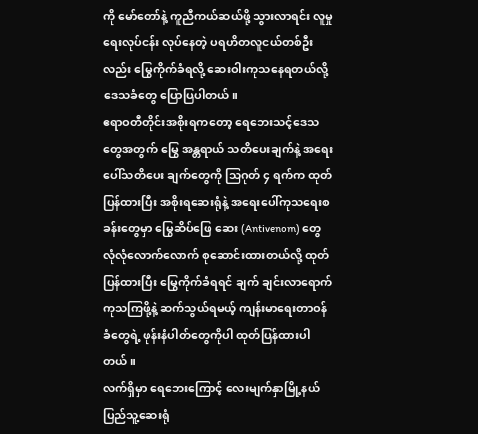ကို မော်တော်နဲ့ ကူညီကယ်ဆယ်ဖို့ သွားလာရင်း လူမှုရေးလုပ်ငန်း လုပ်နေတဲ့ ပရဟိတလူငယ်တစ်ဦးလည်း မြွေကိုက်ခံရလို့ ဆေးဝါးကုသနေရတယ်လို့ ဒေသခံတွေ ပြောပြပါတယ်။
ဧရာဝတီတိုင်းအစိုးရကတော့ ရေဘေးသင့်ဒေသတွေအတွက် မြွေ အန္တရာယ် သတိပေးချက်နဲ့ အရေးပေါ်သတိပေး ချက်တွေကို သြဂုတ် ၄ ရက်က ထုတ်ပြန်ထားပြီး အစိုးရဆေးရုံနဲ့ အရေးပေါ်ကုသရေးစခန်းတွေမှာ မြွေဆိပ်ဖြေ ဆေး (Antivenom) တွေ လုံလုံလောက်လောက် စုဆောင်းထားတယ်လို့ ထုတ်ပြန်ထားပြီး မြွေကိုက်ခံရရင် ချက် ချင်းလာရောက်ကုသကြဖို့နဲ့ ဆက်သွယ်ရမယ့် ကျန်းမာရေးတာဝန်ခံတွေရဲ့ ဖုန်းနံပါတ်တွေကိုပါ ထုတ်ပြန်ထားပါတယ်။
လက်ရှိမှာ ရေဘေးကြောင့် လေးမျက်နှာမြို့နယ်ပြည်သူ့ဆေးရုံ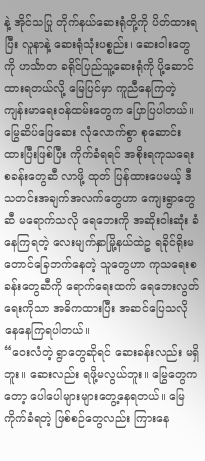နဲ့ အိုင်သပြု တိုက်နယ်ဆေးရုံတို့ကို ပိတ်ထားရပြီး လူနာနဲ့ ဆေးရုံသုံးပစ္စည်း၊ ဆေးဝါးတွေကို ဟင်္သာတ ခရိုင်ပြည်သူ့ဆေးရုံကို ပို့ဆောင်ထားရတယ်လို့ မြေပြင်မှာ ကူညီနေကြတဲ့ ကျန်းမာရေးဝန်ထမ်းတွေက ပြောပြပါတယ်။
မြွေဆိပ်ဖြေဆေး လုံလောက်စွာ စုဆောင်းထားပြီးဖြစ်ပြီး ကိုက်ခံရရင် အစိုးရကုသရေးစခန်းတွေဆီ လာဖို့ ထုတ် ပြန်ထားပေမယ့် ဒီသတင်းအချက်အလက်တွေဟာ ကျေးရွာတွေဆီ မရောက်သလို ရေဘေးကို အဆိုးဝါးဆုံး ခံနေကြရတဲ့ လေးမျက်နှာမြို့နယ်ထဲဥ ရခိုင်ရိုးမတောင်ခြေဘက်နေတဲ့ သူတွေဟာ ကုသရေးစခန်းတွေဆီကို ရောက်ရေးထက် ရေဘေးလွတ်ရေးကိုသာ အဓိကထားပြီး အဆင်ပြေသလို နေနေကြရပါတယ်။
“ဝေးလံတဲ့ ရွာတွေဆိုရင် ဆေးခန်းလည်း မရှိဘူး။ ဆေးလည်း ရဖို့မလွယ်ဘူး။ မြွေတွေကတော့ ပေါပေါများများတွေ့နေရတယ်။ မြေကိုက်ခံရတဲ့ ဖြစ်စဉ်တွေလည်း ကြားနေ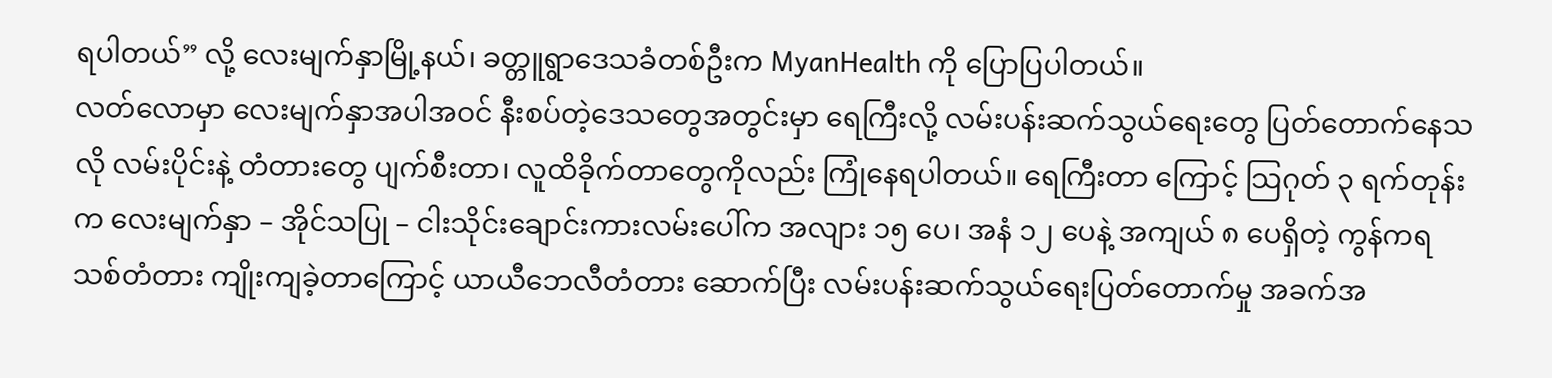ရပါတယ်” လို့ လေးမျက်နှာမြို့နယ်၊ ခတ္တူရွာဒေသခံတစ်ဦးက MyanHealth ကို ပြောပြပါတယ်။
လတ်လောမှာ လေးမျက်နှာအပါအဝင် နီးစပ်တဲ့ဒေသတွေအတွင်းမှာ ရေကြီးလို့ လမ်းပန်းဆက်သွယ်ရေးတွေ ပြတ်တောက်နေသလို လမ်းပိုင်းနဲ့ တံတားတွေ ပျက်စီးတာ၊ လူထိခိုက်တာတွေကိုလည်း ကြုံနေရပါတယ်။ ရေကြီးတာ ကြောင့် သြဂုတ် ၃ ရက်တုန်းက လေးမျက်နှာ – အိုင်သပြု – ငါးသိုင်းချောင်းကားလမ်းပေါ်က အလျား ၁၅ ပေ၊ အနံ ၁၂ ပေနဲ့ အကျယ် ၈ ပေရှိတဲ့ ကွန်ကရသစ်တံတား ကျိုးကျခဲ့တာကြောင့် ယာယီဘေလီတံတား ဆောက်ပြီး လမ်းပန်းဆက်သွယ်ရေးပြတ်တောက်မှု အခက်အ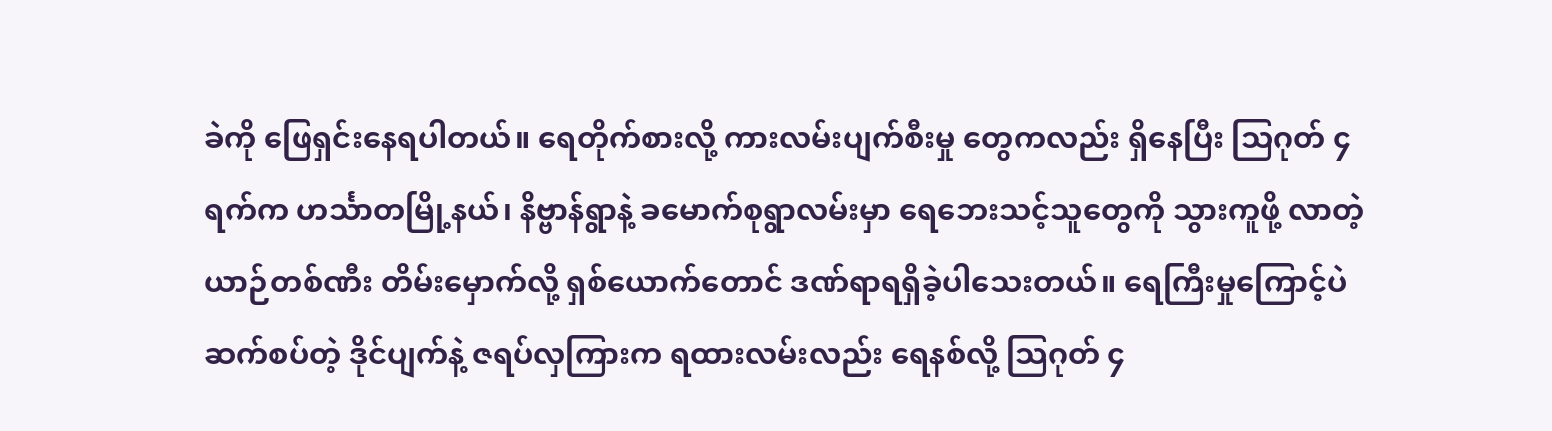ခဲကို ဖြေရှင်းနေရပါတယ်။ ရေတိုက်စားလို့ ကားလမ်းပျက်စီးမှု တွေကလည်း ရှိနေပြီး သြဂုတ် ၄ ရက်က ဟင်္သာတမြို့နယ်၊ နိဗ္ဗာန်ရွာနဲ့ ခမောက်စုရွာလမ်းမှာ ရေဘေးသင့်သူတွေကို သွားကူဖို့ လာတဲ့ ယာဉ်တစ်ဏီး တိမ်းမှောက်လို့ ရှစ်ယောက်တောင် ဒဏ်ရာရရှိခဲ့ပါသေးတယ်။ ရေကြီးမှုကြောင့်ပဲ ဆက်စပ်တဲ့ ဒိုင်ပျက်နဲ့ ဇရပ်လှကြားက ရထားလမ်းလည်း ရေနစ်လို့ သြဂုတ် ၄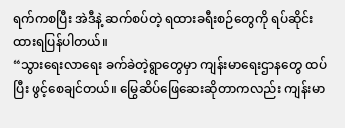ရက်ကစပြီး အဲဒီနဲ့ ဆက်စပ်တဲ့ ရထားခရီးစဉ်တွေကို ရပ်ဆိုင်းထားရပြန်ပါတယ်။
“သွားရေးလာရေး ခက်ခဲတဲ့ရွာတွေမှာ ကျန်းမာရေးဌာနတွေ ထပ်ပြီး ဖွင့်စေချင်တယ်။ မြွေဆိပ်ဖြေဆေးဆိုတာကလည်း ကျန်းမာ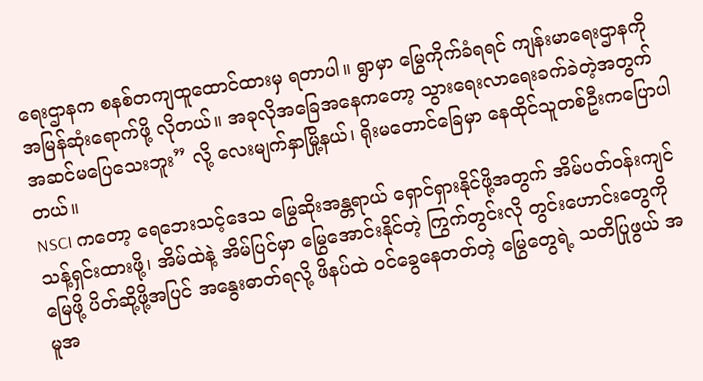ရေးဌာနက စနစ်တကျထူထောင်ထားမှ ရတာပါ။ ရွာမှာ မြွေကိုက်ခံရရင် ကျန်းမာရေးဌာနကို အမြန်ဆုံးရောက်ဖို့ လိုတယ်။ အခုလိုအခြေအနေကတော့ သွားရေးလာရေးခက်ခဲတဲ့အတွက် အဆင်မပြေသေးဘူး” လို့ လေးမျက်နှာမြို့နယ်၊ ရိုးမတောင်ခြေမှာ နေထိုင်သူတစ်ဦးကပြောပါတယ်။
NSCI ကတော့ ရေဘေးသင့်ဒေသ မြွေဆိုးအန္တရာယ် ရှောင်ရှားနိုင်ဖို့အတွက် အိမ်ပတ်ဝန်းကျင် သန့်ရှင်းထားဖို့၊ အိမ်ထဲနဲ့ အိမ်ပြင်မှာ မြွေအောင်းနိုင်တဲ့ ကြွက်တွင်းလို တွင်းဟောင်းတွေကို မြေဖို့ ပိတ်ဆို့ဖို့အပြင် အနွေးဓာတ်ရလို့ ဖိနပ်ထဲ ဝင်ခွေနေတတ်တဲ့ မြွေတွေရဲ့ သတိပြုဖွယ် အမူအ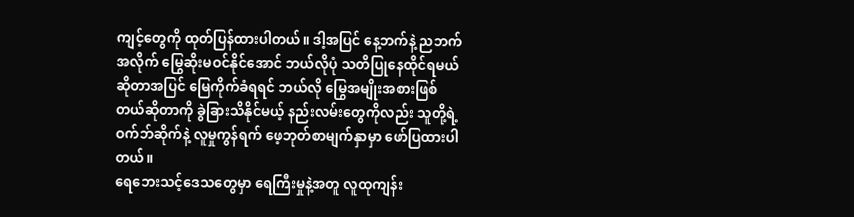ကျင့်တွေကို ထုတ်ပြန်ထားပါတယ်။ ဒါ့အပြင် နေ့ဘက်နဲ့ ညဘက်အလိုက် မြွေဆိုးမဝင်နိုင်အောင် ဘယ်လိုပုံ သတိပြုနေထိုင်ရမယ်ဆိုတာအပြင် မြေကိုက်ခံရရင် ဘယ်လို မြွေအမျိုးအစားဖြစ်တယ်ဆိုတာကို ခွဲခြားသိနိုင်မယ့် နည်းလမ်းတွေကိုလည်း သူတို့ရဲ့ ဝက်ဘ်ဆိုက်နဲ့ လူမှုကွန်ရက် ဖေ့ဘုတ်စာမျက်နှာမှာ ဖော်ပြထားပါတယ်။
ရေဘေးသင့်ဒေသတွေမှာ ရေကြီးမှုနဲ့အတူ လူထုကျန်း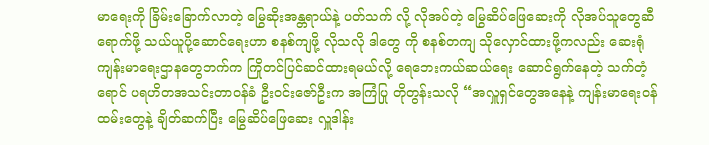မာရေးကို ခြိမ်းခြောက်လာတဲ့ မြွေဆိုးအန္တရာယ်နဲ့ ပတ်သက် လို့ လိုအပ်တဲ့ မြွေဆိပ်ဖြေဆေးကို လိုအပ်သူတွေဆီ ရောက်ဖို့ သယ်ယူပို့ဆောင်ရေးဟာ စနစ်ကျဖို့ လိုသလို ဒါတွေ ကို စနစ်တကျ သိုလှောင်ထားဖို့ကလည်း ဆေးရုံ ကျန်းမာရေးဌာနတွေဘက်က ကြိုတင်ပြင်ဆင်ထားရမယ်လို့ ရေဘေးကယ်ဆယ်ရေး ဆောင်ရွက်နေတဲ့ သက်တံ့ရောင် ပရဟိတအသင်းတာဝန်ခံ ဦးဝင်းဇော်ဦးက အကြံပြု တိုတွန်းသလို “အလှူရှင်တွေအနေနဲ့ ကျန်းမာရေးဝန်ထမ်းတွေနဲ့ ချိတ်ဆက်ပြီး မြွေဆိပ်ဖြေဆေး လှူဒါန်း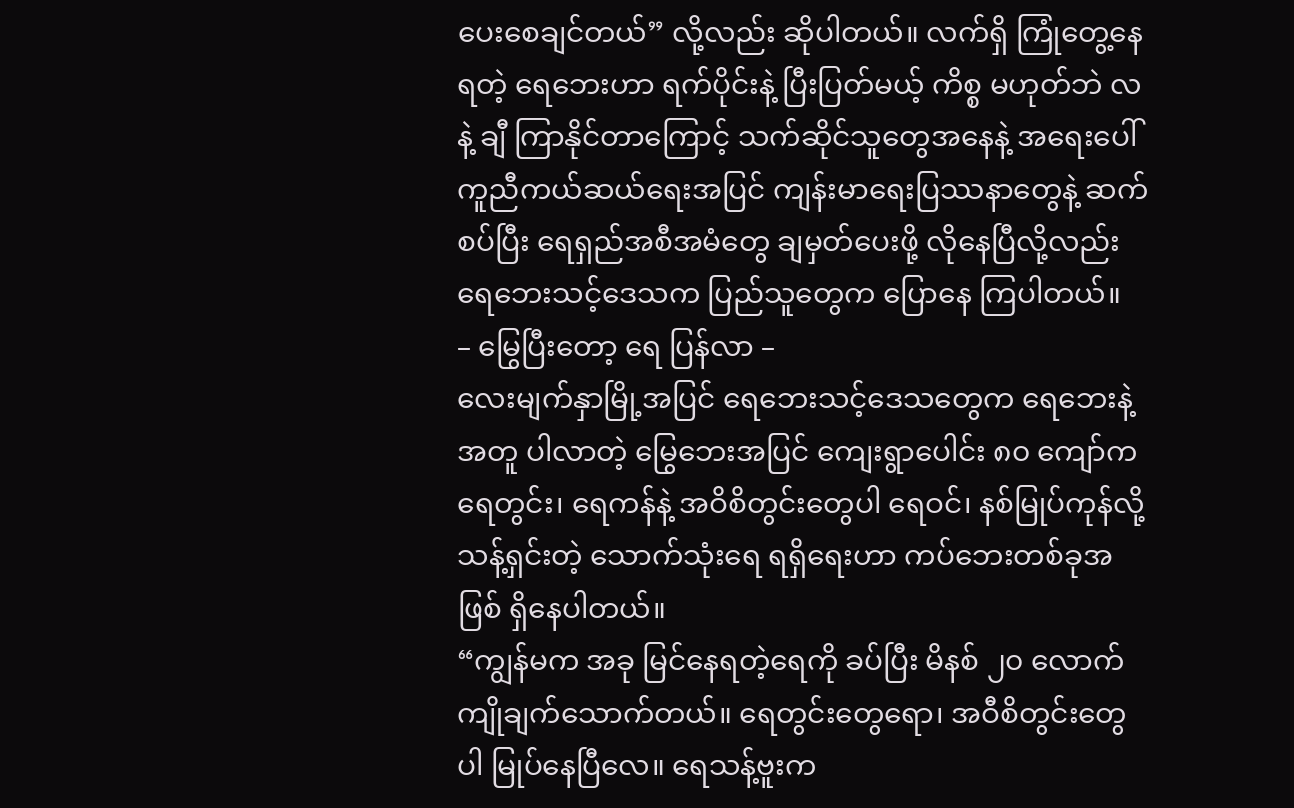ပေးစေချင်တယ်” လို့လည်း ဆိုပါတယ်။ လက်ရှိ ကြုံတွေ့နေရတဲ့ ရေဘေးဟာ ရက်ပိုင်းနဲ့ ပြီးပြတ်မယ့် ကိစ္စ မဟုတ်ဘဲ လနဲ့ ချီ ကြာနိုင်တာကြောင့် သက်ဆိုင်သူတွေအနေနဲ့ အရေးပေါ် ကူညီကယ်ဆယ်ရေးအပြင် ကျန်းမာရေးပြဿနာတွေနဲ့ ဆက်စပ်ပြီး ရေရှည်အစီအမံတွေ ချမှတ်ပေးဖို့ လိုနေပြီလို့လည်း ရေဘေးသင့်ဒေသက ပြည်သူတွေက ပြောနေ ကြပါတယ်။
– မြွေပြီးတော့ ရေ ပြန်လာ –
လေးမျက်နှာမြို့အပြင် ရေဘေးသင့်ဒေသတွေက ရေဘေးနဲ့အတူ ပါလာတဲ့ မြွေဘေးအပြင် ကျေးရွာပေါင်း ၈၀ ကျော်က ရေတွင်း၊ ရေကန်နဲ့ အဝိစိတွင်းတွေပါ ရေဝင်၊ နစ်မြုပ်ကုန်လို့ သန့်ရှင်းတဲ့ သောက်သုံးရေ ရရှိရေးဟာ ကပ်ဘေးတစ်ခုအဖြစ် ရှိနေပါတယ်။
“ကျွန်မက အခု မြင်နေရတဲ့ရေကို ခပ်ပြီး မိနစ် ၂၀ လောက် ကျိုချက်သောက်တယ်။ ရေတွင်းတွေရော၊ အဝီစိတွင်းတွေပါ မြုပ်နေပြီလေ။ ရေသန့်ဗူးက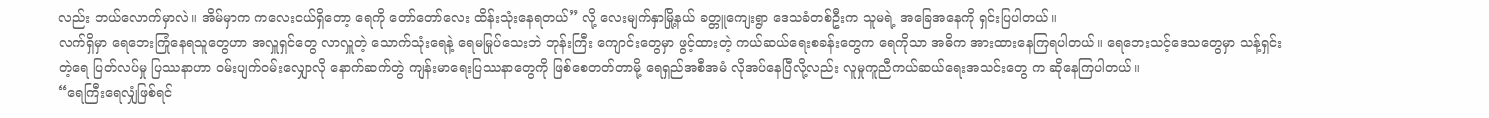လည်း ဘယ်လောက်မှာလဲ။ အိမ်မှာက ကလေးငယ်ရှိတော့ ရေကို တော်တော်လေး ထိန်းသုံးနေရတယ်” လို့ လေးမျက်နှာမြို့နယ် ခတ္တူကျေးရွာ ဒေသခံတစ်ဦးက သူမရဲ့ အခြေအနေကို ရှင်းပြပါတယ်။
လက်ရှိမှာ ရေဘေးကြုံနေရသူတွေဟာ အလှူရှင်တွေ လာလှူတဲ့ သောက်သုံးရေနဲ့ ရေမမြုပ်သေးဘဲ ဘုန်းကြီး ကျောင်းတွေမှာ ဖွင့်ထားတဲ့ ကယ်ဆယ်ရေးစခန်းတွေက ရေကိုသာ အဓိက အားထားနေကြရပါတယ်။ ရေဘေးသင့်ဒေသတွေမှာ သန့်ရှင်းတဲ့ရေ ပြတ်လပ်မှု ပြဿနာဟာ ဝမ်းပျက်ဝမ်းလျှောလို နောက်ဆက်တွဲ ကျန်းမာရေးပြဿနာတွေကို ဖြစ်စေတတ်တာမို့ ရေရှည်အစီအမံ လိုအပ်နေပြီလို့လည်း လူမှုကူညီကယ်ဆယ်ရေးအသင်းတွေ က ဆိုနေကြပါတယ်။
“ရေကြီးရေလျှံဖြစ်ရင်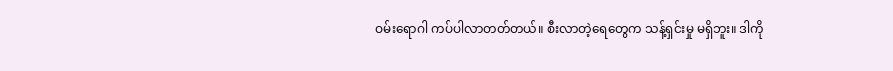ဝမ်းရောဂါ ကပ်ပါလာတတ်တယ်။ စီးလာတဲ့ရေတွေက သန့်ရှင်းမှု မရှိဘူး။ ဒါကို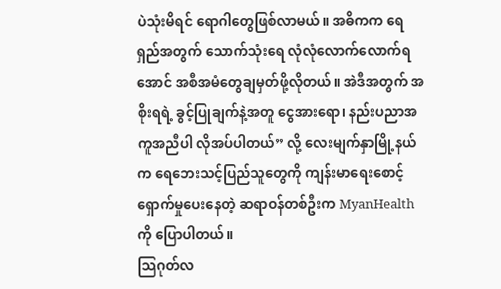ပဲသုံးမိရင် ရောဂါတွေဖြစ်လာမယ်။ အဓိကက ရေရှည်အတွက် သောက်သုံးရေ လုံလုံလောက်လောက်ရအောင် အစီအမံတွေချမှတ်ဖို့လိုတယ်။ အဲဒီအတွက် အစိုးရရဲ့ ခွင့်ပြုချက်နဲ့အတူ ငွေအားရော၊ နည်းပညာအကူအညီပါ လိုအပ်ပါတယ်” လို့ လေးမျက်နှာမြို့နယ်က ရေဘေးသင့်ပြည်သူတွေကို ကျန်းမာရေးစောင့်ရှောက်မှုပေးနေတဲ့ ဆရာဝန်တစ်ဦးက MyanHealth ကို ပြောပါတယ်။
သြဂုတ်လ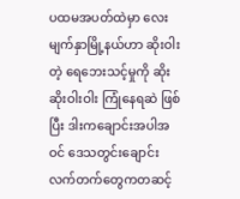ပထမအပတ်ထဲမှာ လေးမျက်နှာမြို့နယ်ဟာ ဆိုးဝါးတဲ့ ရေဘေးသင့်မှုကို ဆိုးဆိုးဝါးဝါး ကြုံနေရဆဲ ဖြစ်ပြီး ဒါးကချောင်းအပါအဝင် ဒေသတွင်းချောင်းလက်တက်တွေကတဆင့်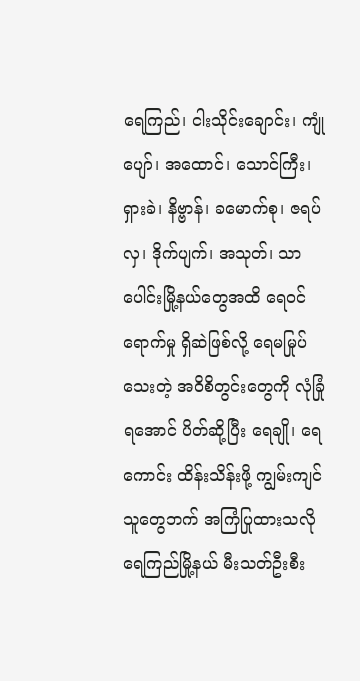ရေကြည်၊ ငါးသိုင်းချောင်း၊ ကျုံပျော်၊ အထောင်၊ သောင်ကြီး၊ ရှားခဲ၊ နိဗ္ဗာန်၊ ခမောက်စု၊ ဇရပ်လှ၊ ဒိုက်ပျက်၊ အသုတ်၊ သာပေါင်းမြို့နယ်တွေအထိ ရေဝင် ရောက်မှု ရှိဆဲဖြစ်လို့ ရေမမြုပ်သေးတဲ့ အဝိစိတွင်းတွေကို လုံခြုံရအောင် ပိတ်ဆို့ပြီး ရေချို၊ ရေကောင်း ထိန်းသိန်းဖို့ ကျွမ်းကျင်သူတွေဘက် အကြံပြုထားသလို ရေကြည်မြို့နယ် မီးသတ်ဦးစီး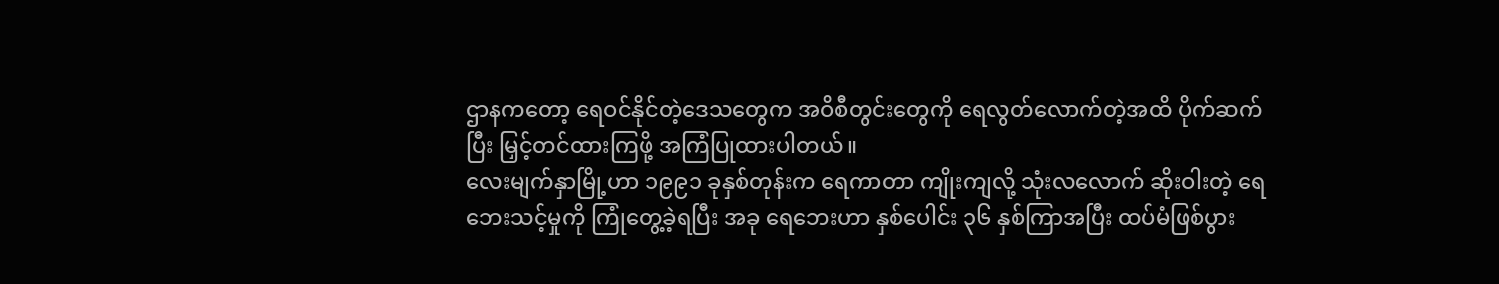ဌာနကတော့ ရေဝင်နိုင်တဲ့ဒေသတွေက အဝိစီတွင်းတွေကို ရေလွတ်လောက်တဲ့အထိ ပိုက်ဆက်ပြီး မြှင့်တင်ထားကြဖို့ အကြံပြုထားပါတယ်။
လေးမျက်နှာမြို့ဟာ ၁၉၉၁ ခုနှစ်တုန်းက ရေကာတာ ကျိုးကျလို့ သုံးလလောက် ဆိုးဝါးတဲ့ ရေဘေးသင့်မှုကို ကြုံတွေ့ခဲ့ရပြီး အခု ရေဘေးဟာ နှစ်ပေါင်း ၃၆ နှစ်ကြာအပြီး ထပ်မံဖြစ်ပွား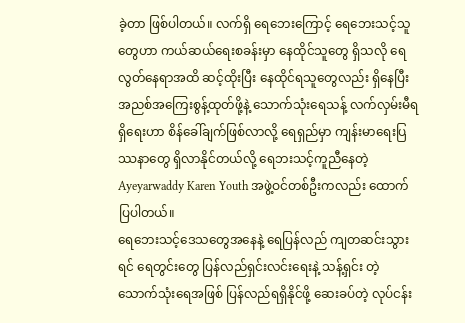ခဲ့တာ ဖြစ်ပါတယ်။ လက်ရှိ ရေဘေးကြောင့် ရေဘေးသင့်သူတွေဟာ ကယ်ဆယ်ရေးစခန်းမှာ နေထိုင်သူတွေ ရှိသလို ရေလွတ်နေရာအထိ ဆင့်ထိုးပြီး နေထိုင်ရသူတွေလည်း ရှိနေပြီး အညစ်အကြေးစွန့်ထုတ်ဖို့နဲ့ သောက်သုံးရေသန့် လက်လှမ်းမီရရှိရေးဟာ စိန်ခေါ်ချက်ဖြစ်လာလို့ ရေရှည်မှာ ကျန်းမာရေးပြဿနာတွေ ရှိလာနိုင်တယ်လို့ ရေဘးသင့်ကူညီနေတဲ့ Ayeyarwaddy Karen Youth အဖွဲ့ဝင်တစ်ဦးကလည်း ထောက်ပြပါတယ်။
ရေဘေးသင့်ဒေသတွေအနေနဲ့ ရေပြန်လည် ကျတဆင်းသွားရင် ရေတွင်းတွေ ပြန်လည်ရှင်းလင်းရေးနဲ့ သန့်ရှင်း တဲ့ သောက်သုံးရေအဖြစ် ပြန်လည်ရရှိနိုင်ဖို့ ဆေးခပ်တဲ့ လုပ်ငန်း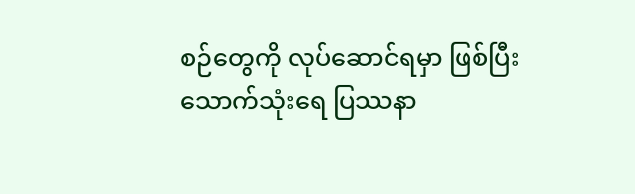စဉ်တွေကို လုပ်ဆောင်ရမှာ ဖြစ်ပြီး သောက်သုံးရေ ပြဿနာ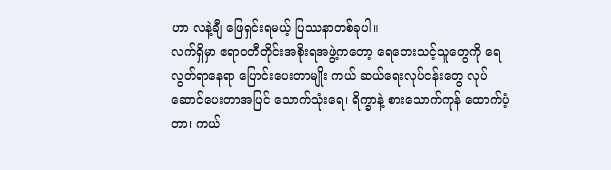ဟာ လနဲ့ချီ ဖြေရှင်းရမယ့် ပြဿနာတစ်ခုပါ။
လက်ရှိမှာ ဧရာဝတီတိုင်းအစိုးရအဖွဲ့ကတော့ ရေဘေးသင့်သူတွေကို ရေလွတ်ရာနေရာ ပြောင်းပေးတာမျိုး ကယ် ဆယ်ရေးလုပ်ငန်းတွေ လုပ်ဆောင်ပေးတာအပြင် သောက်သုံးရေ၊ ရိက္ခာနဲ့ စားသောက်ကုန် ထောက်ပံ့တာ၊ ကယ်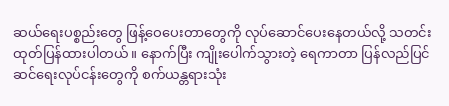ဆယ်ရေးပစ္စည်းတွေ ဖြန့်ဝေပေးတာတွေကို လုပ်ဆောင်ပေးနေတယ်လို့ သတင်းထုတ်ပြန်ထားပါတယ်။ နောက်ပြီး ကျိုးပေါက်သွားတဲ့ ရေကာတာ ပြန်လည်ပြင်ဆင်ရေးလုပ်ငန်းတွေကို စက်ယန္တရားသုံး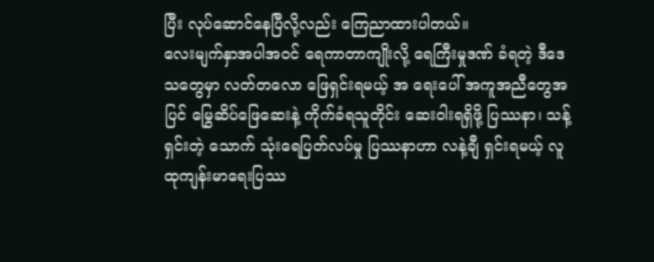ပြီး လုပ်ဆောင်နေပြီလို့လည်း ကြေညာထားပါတယ်။
လေးမျက်နှာအပါအဝင် ရေကာတာကျိုးလို့ ရေကြီးမှုဒဏ် ခံရတဲ့ ဒီဒေသတွေမှာ လတ်တလော ဖြေရှင်းရမယ့် အ ရေးပေါ် အကူအညီတွေအပြင် မြွေဆိပ်ဖြေဆေးနဲ့ ကိုက်ခံရသူတိုင်း ဆေးဝါးရရှိဖို့ ပြဿနာ၊ သန့်ရှင်းတဲ့ သောက် သုံးရေပြတ်လပ်မှု ပြဿနာဟာ လနဲ့ချီ ရှင်းရမယ့် လူထုကျန်းမာရေးပြဿ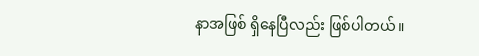နာအဖြစ် ရှိနေပြီလည်း ဖြစ်ပါတယ်။